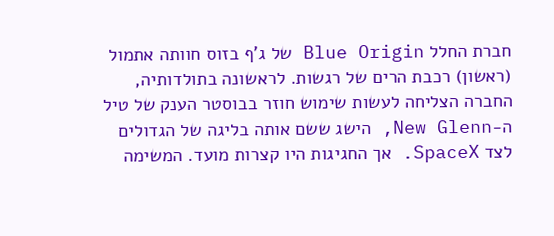חברת החלל Blue Origin של ג'ף בזוס חוותה אתמול (ראשון) רכבת הרים של רגשות. לראשונה בתולדותיה, החברה הצליחה לעשות שימוש חוזר בבוסטר הענק של טיל ה-New Glenn, הישג ששם אותה בליגה של הגדולים לצד SpaceX. אך החגיגות היו קצרות מועד. המשימה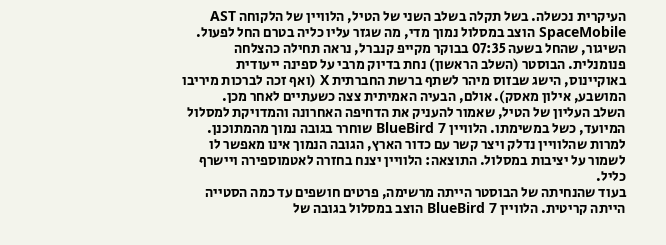העיקרית נכשלה. בשל תקלה בשלב השני של הטיל, הלוויין של הלקוחה AST SpaceMobile הוצב במסלול נמוך מדי, מה שגזר עליו כליה בטרם החל לפעול.
השיגור, שהחל בשעה 07:35 בבוקר מקייפ קנברל, נראה תחילה כהצלחה פנומנלית. הבוסטר (השלב הראשון) נחת בדיוק מרבי על ספינה ייעודית באוקיינוס, הישג שבזוס מיהר לשתף ברשת החברתית X (ואף זכה לברכות מיריבו המושבע, אילון מאסק). אולם, הבעיה האמיתית צצה כשעתיים לאחר מכן.
השלב העליון של הטיל, שאמור להעניק את הדחיפה האחרונה והמדויקת למסלול המיועד, כשל במשימתו. הלוויין BlueBird 7 שוחרר בגובה נמוך מהמתוכנן. למרות שהלוויין נדלק ויצר קשר עם כדור הארץ, הגובה הנמוך אינו מאפשר לו לשמור על יציבות במסלול. התוצאה: הלוויין יצנח בחזרה לאטמוספירה ויישרף כליל.
בעוד שהנחיתה של הבוסטר הייתה מרשימה, פרטים חושפים עד כמה הסטייה הייתה קריטית. הלוויין BlueBird 7 הוצב במסלול בגובה של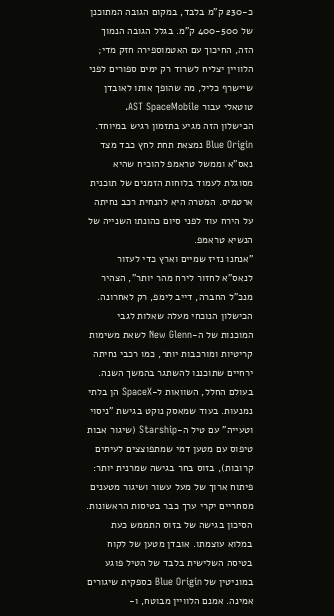כ-230 ק"מ בלבד, במקום הגובה המתוכנן של 400-500 ק"מ. בגלל הגובה הנמוך הזה, החיכוך עם האטמוספירה חזק מדי; הלוויין יצליח לשרוד רק ימים ספורים לפני שיישרף כליל, מה שהופך אותו לאובדן טוטאלי עבור AST SpaceMobile.
הכישלון הזה מגיע בתזמון רגיש במיוחד. Blue Origin נמצאת תחת לחץ כבד מצד נאס"א וממשל טראמפ להוכיח שהיא מסוגלת לעמוד בלוחות הזמנים של תוכנית ארטמיס. המטרה היא להנחית רכב נחיתה על הירח עוד לפני סיום כהונתו השנייה של הנשיא טראמפ.
"אנחנו נזיז שמיים וארץ כדי לעזור לנאס"א לחזור לירח מהר יותר", הצהיר מנכ"ל החברה, דייב לימפ, רק לאחרונה. הכישלון הנוכחי מעלה שאלות לגבי המוכנות של ה-New Glenn לשאת משימות קריטיות ומורכבות יותר, כמו רכבי נחיתה ירחיים שתוכננו להשתגר בהמשך השנה.
בעולם החלל, השוואות ל-SpaceX הן בלתי נמנעות. בעוד שמאסק נוקט בגישת "ניסוי וטעייה" עם טיל ה-Starship (שיגור אבות טיפוס עם מטען דמי שמתפוצצים לעיתים קרובות), בזוס בחר בגישה שמרנית יותר: פיתוח ארוך של מעל עשור ושיגור מטענים מסחריים יקרי ערך כבר בטיסות הראשונות.
הסיכון בגישה של בזוס התממש כעת במלוא עוצמתו. אובדן מטען של לקוח בטיסה השלישית בלבד של הטיל פוגע במוניטין של Blue Origin כספקית שיגורים אמינה. אמנם הלוויין מבוטח, ו-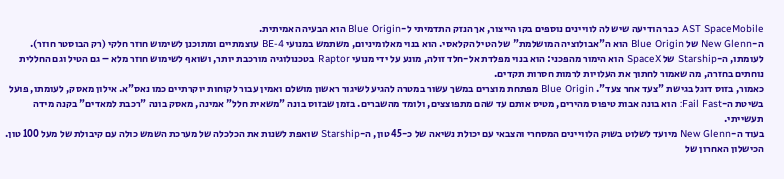AST SpaceMobile כבר הודיעה שיש לה לוויינים נוספים בקו הייצור, אך הנזק התדמיתי ל-Blue Origin הוא הבעיה האמיתית.
ה-New Glenn של Blue Origin הוא ה"אבולוציה המושלמת" של הטיל הקלאסי. הוא בנוי מאלומיניום, משתמש במנועי BE-4 עוצמתיים ומתוכנן לשימוש חוזר חלקי (רק הבוסטר חוזר).
לעומתו, ה-Starship של SpaceX הוא הימור מהפכני: הוא בנוי מפלדת אל-חלד זולה, מונע על ידי מנועי Raptor בטכנולוגיה מורכבת יותר, ושואף לשימוש חוזר מלא – גם הטיל וגם החללית נוחתים בחזרה, מה שאמור לחתוך את העלויות לרמות חסרות תקדים.
כאמור, בזוס דוגל בגישת "צעד אחר צעד". Blue Origin מפתחת מוצרים במשך עשור במטרה להגיע לשיגור ראשון מושלם ואמין עבור לקוחות יוקרתיים כמו נאס"א. אילון מאסק, לעומתו, פועל בשיטת ה-Fail Fast: הוא בונה אבות טיפוס מהירים, מטיס אותם עד שהם מתפוצצים, ולומד מהשברים. בזמן שבזוס בונה "משאית חלל" אמינה, מאסק בונה "רכבת למאדים" בקנה מידה תעשייתי.
בעוד ה-New Glenn מיועד לשלוט בשוק הלוויינים המסחרי והצבאי עם יכולת נשיאה של כ-45 טון, ה-Starship שואפת לשנות את הכלכלה של מערכת השמש כולה עם קיבולת של מעל 100 טון. הכישלון האחרון של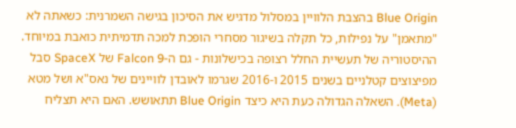Blue Origin בהצבת הלוויין במסלול מדגיש את הסיכון בגישה השמרנית: כשאתה לא "מתאמן" על נפילות, כל תקלה בשיגור מסחרי הופכת למכה תדמיתית כואבת במיוחד.
ההיסטוריה של תעשיית החלל רצופה בכישלונות - גם ה-Falcon 9 של SpaceX סבל מפיצוצים קטלניים בשנים 2015 ו-2016 שגרמו לאובדן לוויינים של נאס"א ושל מטא (Meta). השאלה הגדולה כעת היא כיצד Blue Origin תתאושש. האם היא תצליח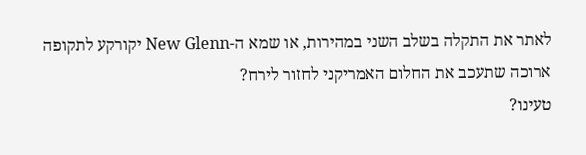לאתר את התקלה בשלב השני במהירות, או שמא ה-New Glenn יקורקע לתקופה ארוכה שתעכב את החלום האמריקני לחזור לירח?
טעינו?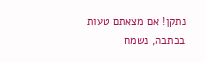נתקן! אם מצאתם טעות בכתבה, נשמח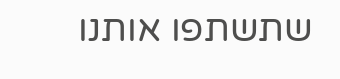שתשתפו אותנו